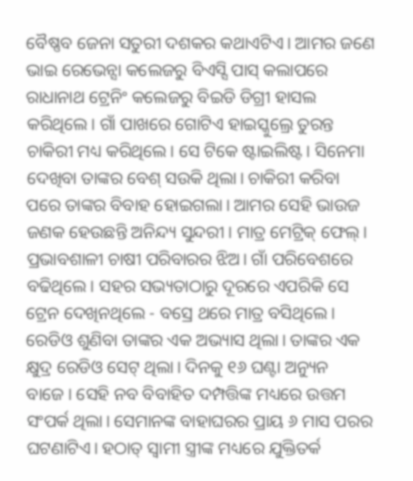ବୈଷ୍ଣବ ଜେନା ସତୁରୀ ଦଶକର କଥାଏଟିଏ। ଆମର ଜଣେ ଭାଇ ରେଭେନ୍ସା କଲେଜରୁ ବିଏସ୍ସି ପାସ୍ କଲାପରେ ରାଧାନାଥ ଟ୍ରେନିଂ କଲେଜରୁ ବିଇଡି ଡିଗ୍ରୀ ହାସଲ କରିଥିଲେ। ଗାଁ ପାଖରେ ଗୋଟିଏ ହାଇସ୍କୁଲ୍ରେ ତୁରନ୍ତ ଚାକିରୀ ମଧ୍ୟ କରିଥିଲେ। ସେ ଟିକେ ଷ୍ଟାଇଲିଷ୍ଟ। ସିନେମା ଦେଖିବା ତାଙ୍କର ବେଶ୍ ସଉକି ଥିଲା। ଚାକିରୀ କରିବା ପରେ ତାଙ୍କର ବିବାହ ହୋଇଗଲା। ଆମର ସେହି ଭାଉଜ ଜଣକ ହେଉଛନ୍ତି ଅନିନ୍ଦ୍ୟ ସୁନ୍ଦରୀ। ମାତ୍ର ମେଟ୍ରିକ୍ ଫେଲ୍। ପ୍ରଭାବଶାଳୀ ଚାଷୀ ପରିବାରର ଝିଅ। ଗାଁ ପରିବେଶରେ ବଢିଥିଲେ। ସହର ସଭ୍ୟତାଠାରୁ ଦୂରରେ ଏପରିକି ସେ ଟ୍ରେନ ଦେଖିନଥିଲେ - ବସ୍ରେ ଥରେ ମାତ୍ର ବସିଥିଲେ। ରେଡିଓ ଶୁଣିବା ତାଙ୍କର ଏକ ଅଭ୍ୟାସ ଥିଲା। ତାଙ୍କର ଏକ କ୍ଷୁଦ୍ର ରେଡିଓ ସେଟ୍ ଥିଲା। ଦିନକୁ ୧୬ ଘଣ୍ଟା ଅନ୍ୟୁନ ବାଜେ। ସେହି ନବ ବିବାହିତ ଦମ୍ପତ୍ତିଙ୍କ ମଧ୍ୟରେ ଉତ୍ତମ ସଂପର୍କ ଥିଲା। ସେମାନଙ୍କ ବାହାଘରର ପ୍ରାୟ ୬ ମାସ ପରର ଘଟଣାଟିଏ। ହଠାତ୍ ସ୍ୱାମୀ ସ୍ତ୍ରୀଙ୍କ ମଧ୍ୟରେ ଯୁକ୍ତିତର୍କ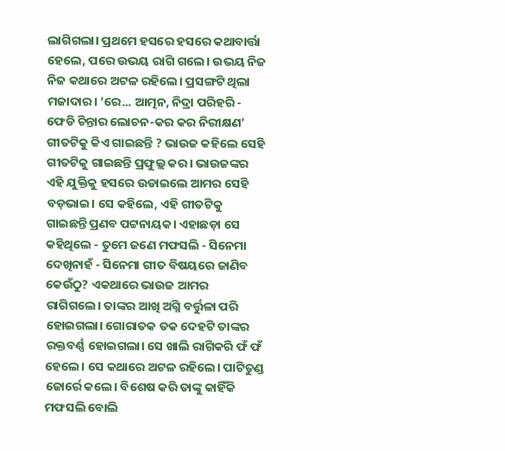ଲାଗିଗଲା। ପ୍ରଥମେ ହସରେ ହସରେ କଥାବାର୍ତ୍ତା ହେଲେ, ପରେ ଉଭୟ ରାଗି ଗଲେ। ଉଭୟ ନିଜ ନିଜ କଥାରେ ଅଟଳ ରହିଲେ। ପ୍ରସଙ୍ଗଟି ଥିଲା ମଜାଦାର। ‘ରେ... ଆତ୍ମନ, ନିଦ୍ରା ପରିହରି - ଫେଡି ଚିନ୍ତାର ଲୋଚନ-କର କର ନିରୀକ୍ଷଣ’ ଗୀତଟିକୁ କିଏ ଗାଇଛନ୍ତି ? ଭାଉଜ କହିଲେ ସେହି ଗୀତଟିକୁ ଗାଇଛନ୍ତି ପ୍ରଫୁଲ୍ଲ କର। ଭାଉଜଙ୍କର ଏହି ଯୁକ୍ତିକୁ ହସରେ ଉଡାଇଲେ ଆମର ସେହି ବଡ଼ଭାଇ। ସେ କହିଲେ, ଏହି ଗୀତଟିକୁ ଗାଇଛନ୍ତି ପ୍ରଣବ ପଟ୍ଟନାୟକ। ଏହାଛଡ଼ା ସେ କହିଥିଲେ - ତୁମେ ଜଣେ ମଫସଲି - ସିନେମା ଦେଖିନାହଁ - ସିନେମା ଗୀତ ବିଷୟରେ ଜାଣିବ କେଉଁଠୁ? ଏକଥାରେ ଭାଉଜ ଆମର ରାଗିଗଲେ। ତାଙ୍କର ଆଖି ଅଗ୍ନି ବର୍ତ୍ତୁଳା ପରି ହୋଇଗଲା। ଗୋରାତକ ତକ ଦେହଟି ତାଙ୍କର ରକ୍ତବର୍ଣ୍ଣ ହୋଇଗଲା। ସେ ଖାଲି ରାଗିକରି ଫଁ ଫଁ ହେଲେ। ସେ କଥାରେ ଅଟଳ ରହିଲେ। ପାଟିତୁଣ୍ଡ ଜୋର୍ରେ କଲେ। ବିଶେଷ କରି ତାଙ୍କୁ କାହିଁକି ମଫସଲି ବୋଲି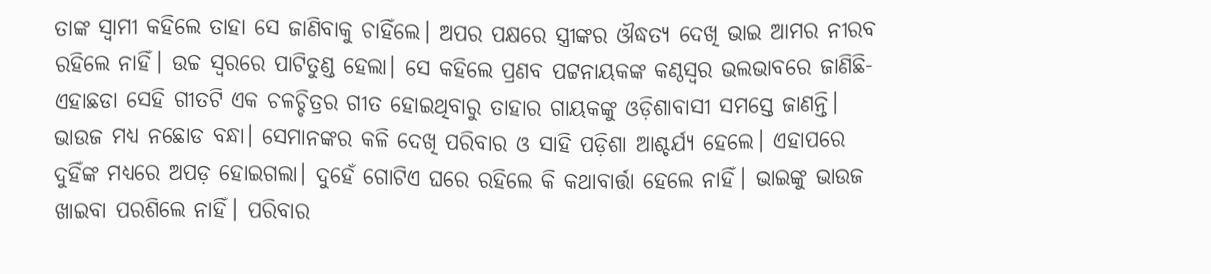ତାଙ୍କ ସ୍ୱାମୀ କହିଲେ ତାହା ସେ ଜାଣିବାକୁ ଚାହିଁଲେ। ଅପର ପକ୍ଷରେ ସ୍ତ୍ରୀଙ୍କର ଔଦ୍ଧତ୍ୟ ଦେଖି ଭାଇ ଆମର ନୀରବ ରହିଲେ ନାହିଁ। ଉଚ୍ଚ ସ୍ୱରରେ ପାଟିତୁଣ୍ଡ ହେଲା। ସେ କହିଲେ ପ୍ରଣବ ପଟ୍ଟନାୟକଙ୍କ କଣ୍ଠସ୍ୱର ଭଲଭାବରେ ଜାଣିଛି- ଏହାଛଡା ସେହି ଗୀତଟି ଏକ ଚଳଚ୍ଚିତ୍ରର ଗୀତ ହୋଇଥିବାରୁ ତାହାର ଗାୟକଙ୍କୁ ଓଡ଼ିଶାବାସୀ ସମସ୍ତେ ଜାଣନ୍ତି। ଭାଉଜ ମଧ୍ୟ ନଛୋଡ ବନ୍ଧା। ସେମାନଙ୍କର କଳି ଦେଖି ପରିବାର ଓ ସାହି ପଡ଼ିଶା ଆଶ୍ଚର୍ଯ୍ୟ ହେଲେ। ଏହାପରେ ଦୁହିଁଙ୍କ ମଧ୍ୟରେ ଅପଡ଼ ହୋଇଗଲା। ଦୁହେଁ ଗୋଟିଏ ଘରେ ରହିଲେ କି କଥାବାର୍ତ୍ତା ହେଲେ ନାହିଁ। ଭାଇଙ୍କୁ ଭାଉଜ ଖାଇବା ପରଶିଲେ ନାହିଁ। ପରିବାର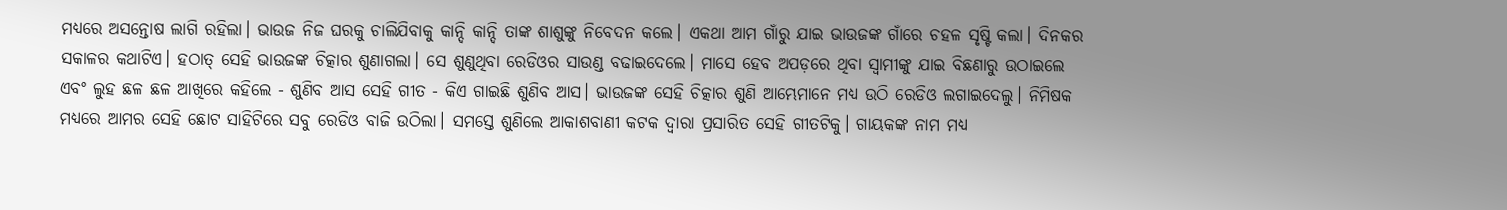ମଧ୍ୟରେ ଅସନ୍ତୋଷ ଲାଗି ରହିଲା। ଭାଉଜ ନିଜ ଘରକୁ ଚାଲିଯିବାକୁ କାନ୍ଦି କାନ୍ଦି ତାଙ୍କ ଶାଶୁଙ୍କୁ ନିବେଦନ କଲେ। ଏକଥା ଆମ ଗାଁରୁ ଯାଇ ଭାଉଜଙ୍କ ଗାଁରେ ଚହଳ ସୃଷ୍ଟି କଲା। ଦିନକର ସକାଳର କଥାଟିଏ। ହଠାତ୍ ସେହି ଭାଉଜଙ୍କ ଚିତ୍କାର ଶୁଣାଗଲା। ସେ ଶୁଣୁଥିବା ରେଡିଓର ସାଉଣ୍ଡ ବଢାଇଦେଲେ। ମାସେ ହେବ ଅପଡ଼ରେ ଥିବା ସ୍ୱାମୀଙ୍କୁ ଯାଇ ବିଛଣାରୁ ଉଠାଇଲେ ଏବଂ ଲୁହ ଛଳ ଛଳ ଆଖିରେ କହିଲେ - ଶୁଣିବ ଆସ ସେହି ଗୀତ - କିଏ ଗାଇଛି ଶୁଣିବ ଆସ। ଭାଉଜଙ୍କ ସେହି ଚିତ୍କାର ଶୁଣି ଆମ୍ଭେମାନେ ମଧ୍ୟ ଉଠି ରେଡିଓ ଲଗାଇଦେଲୁ। ନିମିଷକ ମଧ୍ୟରେ ଆମର ସେହି ଛୋଟ ସାହିଟିରେ ସବୁ ରେଡିଓ ବାଜି ଉଠିଲା। ସମସ୍ତେ ଶୁଣିଲେ ଆକାଶବାଣୀ କଟକ ଦ୍ୱାରା ପ୍ରସାରିତ ସେହି ଗୀତଟିକୁ। ଗାୟକଙ୍କ ନାମ ମଧ୍ୟ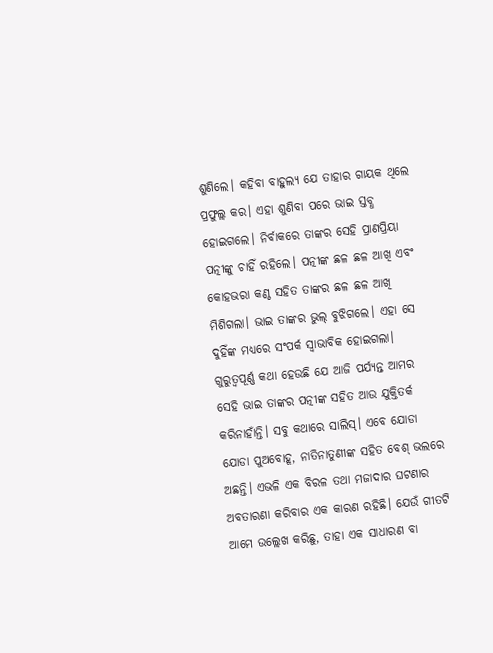ଶୁଣିଲେ। କହିବା ବାହୁଲ୍ୟ ଯେ ତାହାର ଗାୟକ ଥିଲେ ପ୍ରଫୁଲ୍ଲ କର। ଏହା ଶୁଣିବା ପରେ ଭାଇ ସ୍ତବ୍ଧ ହୋଇଗଲେ। ନିର୍ବାକରେ ତାଙ୍କର ସେହି ପ୍ରାଣପ୍ରିୟା ପତ୍ନୀଙ୍କୁ ଚାହିଁ ରହିଲେ। ପତ୍ନୀଙ୍କ ଛଳ ଛଳ ଆଖି ଏବଂ କୋହଭରା କଣ୍ଠ ସହିତ ତାଙ୍କର ଛଳ ଛଳ ଆଖି ମିଶିଗଲା। ଭାଇ ତାଙ୍କର ଭୁଲ୍ ବୁଝିଗଲେ। ଏହା ସେ ଦୁହିଁଙ୍କ ମଧ୍ୟରେ ସଂପର୍କ ସ୍ୱାଭାବିକ ହୋଇଗଲା। ଗୁରୁତ୍ୱପୂର୍ଣ୍ଣ କଥା ହେଉଛି ଯେ ଆଜି ପର୍ଯ୍ୟନ୍ତ ଆମର ସେହି ଭାଇ ତାଙ୍କର ପତ୍ନୀଙ୍କ ସହିତ ଆଉ ଯୁକ୍ତିତର୍କ କରିନାହାଁନ୍ତି। ସବୁ କଥାରେ ସାଲିସ୍। ଏବେ ଯୋଡା ଯୋଡା ପୁଅବୋହୂ, ନାତିନାତୁଣୀଙ୍କ ସହିତ ବେଶ୍ ଭଲରେ ଅଛନ୍ତି। ଏଭଳି ଏକ ବିରଳ ତଥା ମଜାଦାର ଘଟଣାର ଅବତାରଣା କରିବାର ଏକ କାରଣ ରହିଛି। ଯେଉଁ ଗୀତଟି ଆମେ ଉଲ୍ଲେଖ କରିଛୁ, ତାହା ଏକ ସାଧାରଣ ବା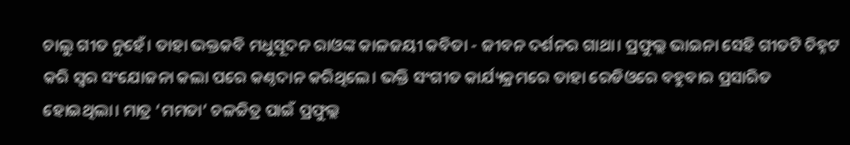ଚାଲୁ ଗୀତ ନୁହେଁ। ତାହା ଭକ୍ତକବି ମଧୁସୂଦନ ରାଓଙ୍କ କାଳଜୟୀ କବିତା - ଜୀବନ ଦର୍ଶନର ଗାଥା। ପ୍ରଫୁଲ୍ଲ ଭାଇନା ସେହି ଗୀତଟି ଚିହ୍ନଟ କରି ସ୍ୱର ସଂଯୋଜନା କଲା ପରେ କଣ୍ଠଦାନ କରିଥିଲେ। ଭକ୍ତି ସଂଗୀତ କାର୍ଯ୍ୟକ୍ରମରେ ତାହା ରେଡିଓରେ ବହୁବାର ପ୍ରସାରିତ ହୋଇଥିଲା। ମାତ୍ର ‘ମମତା’ ଚଳଚ୍ଚିତ୍ର ପାଇଁ ପ୍ରଫୁଲ୍ଲ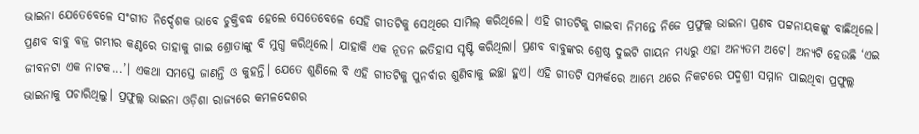ଭାଇନା ଯେତେବେଳେ ସଂଗୀତ ନିର୍ଦ୍ଦେଶକ ଭାବେ ଚୁକ୍ତିବଦ୍ଧ ହେଲେ ସେତେବେଳେ ସେହି ଗୀତଟିକୁ ସେଥିରେ ସାମିଲ୍ କରିଥିଲେ। ଏହି ଗୀତଟିକୁ ଗାଇବା ନିମନ୍ତେ ନିଜେ ପ୍ରଫୁଲ୍ଲ ଭାଇନା ପ୍ରଣବ ପଟ୍ଟନାୟକଙ୍କୁ ବାଛିଥିଲେ। ପ୍ରଣବ ବାବୁ ବଜ୍ର ଗମ୍ଭୀର କଣ୍ଠରେ ତାହାକୁ ଗାଇ ଶ୍ରୋତାଙ୍କୁ ବି ମୁଗ୍ଧ କରିଥିଲେ। ଯାହାକି ଏକ ନୂତନ ଇତିହାସ ସୃଷ୍ଟି କରିଥିଲା। ପ୍ରଣବ ବାବୁଙ୍କର ଶ୍ରେଷ୍ଠ ଦୁଇଟି ଗାୟନ ମଧ୍ୟରୁ ଏହା ଅନ୍ୟତମ ଅଟେ। ଅନ୍ୟଟି ହେଉଛି ‘ଏଇ ଜୀବନଟା ଏକ ନାଟକ...’। ଏକଥା ସମସ୍ତେ ଜାଣନ୍ତି ଓ କୁହନ୍ତି। ଯେତେ ଶୁଣିଲେ ବି ଏହି ଗୀତଟିକୁ ପୁନର୍ବାର ଶୁଣିବାକୁ ଇଚ୍ଛା ହୁଏ। ଏହି ଗୀତଟି ସମ୍ପର୍କରେ ଆମ୍ଭେ ଥରେ ନିକଟରେ ପଦ୍ମଶ୍ରୀ ସମ୍ମାନ ପାଇଥିବା ପ୍ରଫୁଲ୍ଲ ଭାଇନାକୁ ପଚାରିଥିଲୁ। ପ୍ରଫୁଲ୍ଲ ଭାଇନା ଓଡ଼ିଶା ରାଜ୍ୟରେ କମଳଦେଶର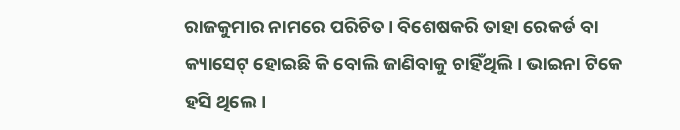ରାଜକୁମାର ନାମରେ ପରିଚିତ। ବିଶେଷକରି ତାହା ରେକର୍ଡ ବା କ୍ୟାସେଟ୍ ହୋଇଛି କି ବୋଲି ଜାଣିବାକୁ ଚାହିଁଥିଲି। ଭାଇନା ଟିକେ ହସି ଥିଲେ।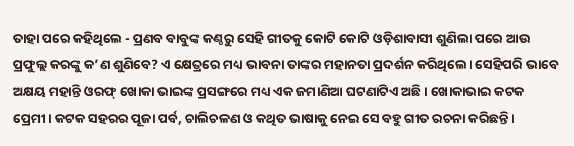ତାହା ପରେ କହିଥିଲେ - ପ୍ରଣବ ବାବୁଙ୍କ କଣ୍ଠରୁ ସେହି ଗୀତକୁ କୋଟି କୋଟି ଓଡ଼ିଶାବାସୀ ଶୁଣିଲା ପରେ ଆଉ ପ୍ରଫୁଲ୍ଲ କରଙ୍କୁ କ’ଣ ଶୁଣିବେ? ଏ କ୍ଷେତ୍ରରେ ମଧ୍ୟ ଭାବନା ତାଙ୍କର ମହାନତା ପ୍ରଦର୍ଶନ କରିଥିଲେ। ସେହିପରି ଭାବେ ଅକ୍ଷୟ ମହାନ୍ତି ଓରଫ୍ ଖୋକା ଭାଇଙ୍କ ପ୍ରସଙ୍ଗରେ ମଧ୍ୟ ଏକ ଜମାଣିଆ ଘଟଣାଟିଏ ଅଛି। ଖୋକାଭାଇ କଟକ ପ୍ରେମୀ। କଟକ ସହରର ପୂଜା ପର୍ବ, ଚାଲିଚଳଣ ଓ କଥିତ ଭାଷାକୁ ନେଇ ସେ ବହୁ ଗୀତ ରଚନା କରିଛନ୍ତି।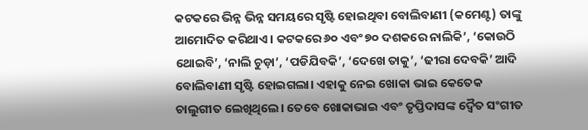କଟକରେ ଭିନ୍ନ ଭିନ୍ନ ସମୟରେ ସୃଷ୍ଟି ହୋଇଥିବା ବୋଲିବାଣୀ (କମେଣ୍ଟ) ତାଙ୍କୁ ଆମୋଦିତ କରିଥାଏ। କଟକରେ ୬୦ ଏବଂ ୭୦ ଦଶକରେ ନାଲିକି’, ‘କୋଉଠି ଥୋଇବି’, ‘ନାଲି ଚୁଡ଼ା’, ‘ପଡିଯିବକି’, ‘ଦେଖେ ତାକୁ’, ‘ଢୀରା ଦେବକି’ ଆଦି ବୋଲିବାଣୀ ସୃଷ୍ଟି ହୋଇଗଲା। ଏହାକୁ ନେଇ ଖୋକା ଭାଇ କେତେକ ଚାଲୁଗୀତ ଲେଖିଥିଲେ। ତେବେ ଖୋକାଭାଇ ଏବଂ ତୃପ୍ତିଦାସଙ୍କ ଦ୍ବୈତ ସଂଗୀତ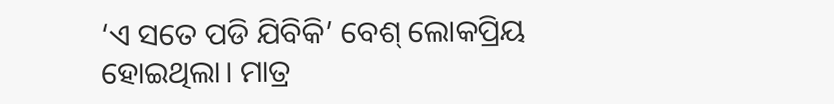‘ଏ ସତେ ପଡି ଯିବିକି’ ବେଶ୍ ଲୋକପ୍ରିୟ ହୋଇଥିଲା। ମାତ୍ର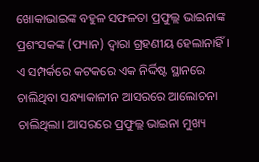ଖୋକାଭାଇଙ୍କ ବହୁଳ ସଫଳତା ପ୍ରଫୁଲ୍ଲ ଭାଇନାଙ୍କ ପ୍ରଶଂସକଙ୍କ (ଫ୍ୟାନ) ଦ୍ୱାରା ଗ୍ରହଣୀୟ ହେଲାନାହିଁ। ଏ ସମ୍ପର୍କରେ କଟକରେ ଏକ ନିର୍ଦ୍ଦିଷ୍ଟ ସ୍ଥାନରେ ଚାଲିଥିବା ସନ୍ଧ୍ୟାକାଳୀନ ଆସରରେ ଆଲୋଚନା ଚାଲିଥିଲା। ଆସରରେ ପ୍ରଫୁଲ୍ଲ ଭାଇନା ମୁଖ୍ୟ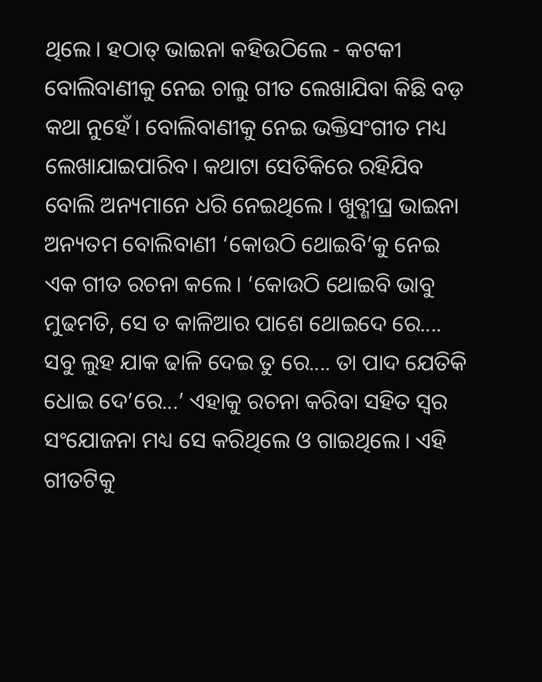ଥିଲେ। ହଠାତ୍ ଭାଇନା କହିଉଠିଲେ - କଟକୀ ବୋଲିବାଣୀକୁ ନେଇ ଚାଲୁ ଗୀତ ଲେଖାଯିବା କିଛି ବଡ଼ କଥା ନୁହେଁ। ବୋଲିବାଣୀକୁ ନେଇ ଭକ୍ତିସଂଗୀତ ମଧ୍ୟ ଲେଖାଯାଇପାରିବ। କଥାଟା ସେତିକିରେ ରହିଯିବ ବୋଲି ଅନ୍ୟମାନେ ଧରି ନେଇଥିଲେ। ଖୁବ୍ଶୀଘ୍ର ଭାଇନା ଅନ୍ୟତମ ବୋଲିବାଣୀ ‘କୋଉଠି ଥୋଇବି’କୁ ନେଇ ଏକ ଗୀତ ରଚନା କଲେ। ‘କୋଉଠି ଥୋଇବି ଭାବୁ ମୁଢମତି, ସେ ତ କାଳିଆର ପାଶେ ଥୋଇଦେ ରେ.... ସବୁ ଲୁହ ଯାକ ଢାଳି ଦେଇ ତୁ ରେ.... ତା ପାଦ ଯେତିକି ଧୋଇ ଦେ’ରେ...’ ଏହାକୁ ରଚନା କରିବା ସହିତ ସ୍ୱର ସଂଯୋଜନା ମଧ୍ୟ ସେ କରିଥିଲେ ଓ ଗାଇଥିଲେ। ଏହି ଗୀତଟିକୁ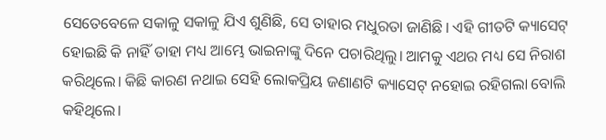ସେତେବେଳେ ସକାଳୁ ସକାଳୁ ଯିଏ ଶୁଣିଛି, ସେ ତାହାର ମଧୁରତା ଜାଣିଛି। ଏହି ଗୀତଟି କ୍ୟାସେଟ୍ ହୋଇଛି କି ନାହିଁ ତାହା ମଧ୍ୟ ଆମ୍ଭେ ଭାଇନାଙ୍କୁ ଦିନେ ପଚାରିଥିଲୁ। ଆମକୁ ଏଥର ମଧ୍ୟ ସେ ନିରାଶ କରିଥିଲେ। କିଛି କାରଣ ନଥାଇ ସେହି ଲୋକପ୍ରିୟ ଜଣାଣଟି କ୍ୟାସେଟ୍ ନହୋଇ ରହିଗଲା ବୋଲି କହିଥିଲେ।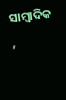ସାମ୍ୱାଦିକ ,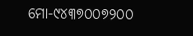ମୋ-୯୪୩୭୦୦୭୨୦୦